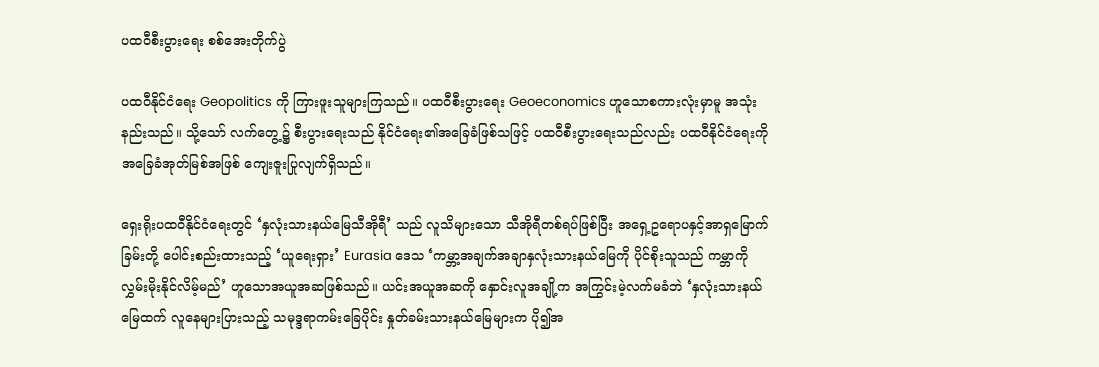ပထဝီစီးပွားရေး စစ်အေးတိုက်ပွဲ

ပထဝီနိုင်ငံရေး Geopolitics ကို ကြားဖူးသူများကြသည်။ ပထဝီစီးပွားရေး Geoeconomics ဟူသောစကားလုံးမှာမူ အသုံးနည်းသည်။ သို့သော် လက်တွေ့၌ စီးပွားရေးသည် နိုင်ငံရေး၏အခြေခံဖြစ်သဖြင့် ပထဝီစီးပွားရေးသည်လည်း ပထဝီနိုင်ငံရေးကို အခြေခံအုတ်မြစ်အဖြစ် ကျေးဇူးပြုလျက်ရှိသည်။

ရှေးရိုးပထဝီနိုင်ငံရေးတွင် ‘နှလုံးသားနယ်မြေသီအိုရီ’ သည် လူသိများသော သီအိုရီတစ်ရပ်ဖြစ်ပြီး အရှေ့ဥရောပနှင့်အာရှမြောက်ခြမ်းတို့ ပေါင်းစည်းထားသည့် ‘ယူရေးရှား’ Eurasia ဒေသ ‘ကမ္ဘာ့အချက်အချာနှလုံးသားနယ်မြေကို ပိုင်စိုးသူသည် ကမ္ဘာကိုလွှမ်းမိုးနိုင်လိမ့်မည်’ ဟူသောအယူအဆဖြစ်သည်။ ယင်းအယူအဆကို နှောင်းလူအချို့က အကြွင်းမဲ့လက်မခံဘဲ ‘နှလုံးသားနယ်မြေထက် လူနေများပြားသည့် သမုဒ္ဒရာကမ်းခြေပိုင်း နှုတ်ခမ်းသားနယ်မြေများက ပို၍အ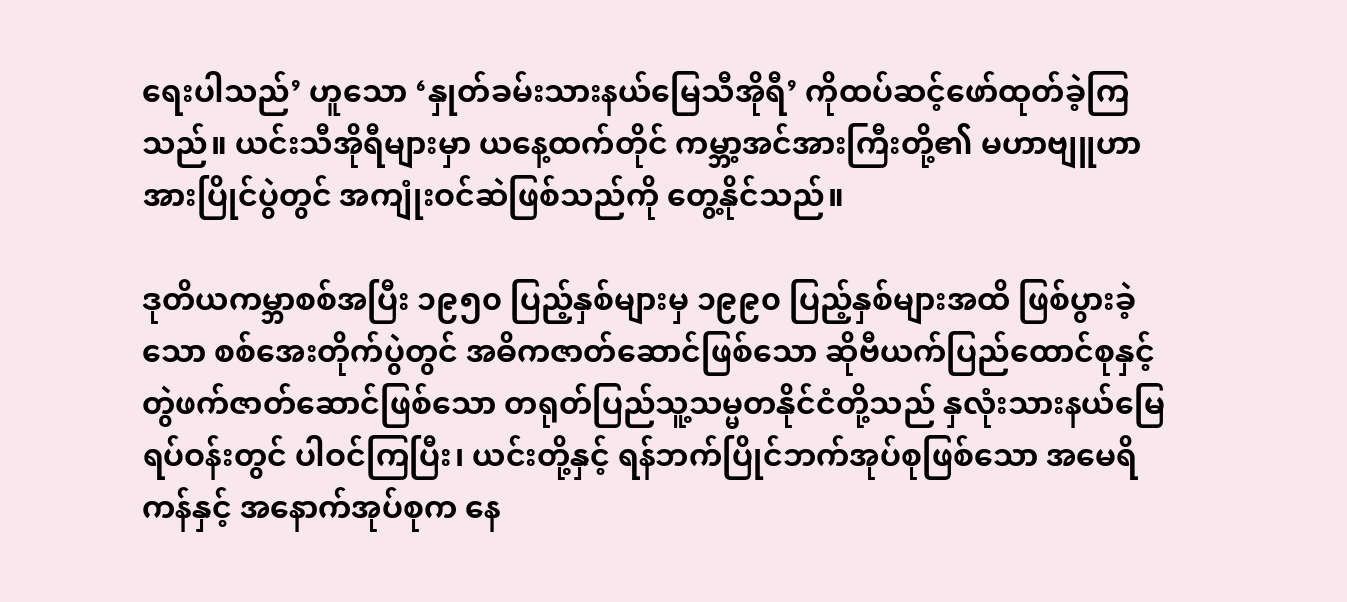ရေးပါသည်’ ဟူသော ‘နှုတ်ခမ်းသားနယ်မြေသီအိုရီ’ ကိုထပ်ဆင့်ဖော်ထုတ်ခဲ့ကြသည်။ ယင်းသီအိုရီများမှာ ယနေ့ထက်တိုင် ကမ္ဘာ့အင်အားကြီးတို့၏ မဟာဗျူဟာအားပြိုင်ပွဲတွင် အကျုံးဝင်ဆဲဖြစ်သည်ကို တွေ့နိုင်သည်။

ဒုတိယကမ္ဘာစစ်အပြီး ၁၉၅၀ ပြည့်နှစ်များမှ ၁၉၉၀ ပြည့်နှစ်များအထိ ဖြစ်ပွားခဲ့သော စစ်အေးတိုက်ပွဲတွင် အဓိကဇာတ်ဆောင်ဖြစ်သော ဆိုဗီယက်ပြည်ထောင်စုနှင့် တွဲဖက်ဇာတ်ဆောင်ဖြစ်သော တရုတ်ပြည်သူ့သမ္မတနိုင်ငံတို့သည် နှလုံးသားနယ်မြေရပ်ဝန်းတွင် ပါဝင်ကြပြီး၊ ယင်းတို့နှင့် ရန်ဘက်ပြိုင်ဘက်အုပ်စုဖြစ်သော အမေရိကန်နှင့် အနောက်အုပ်စုက နေ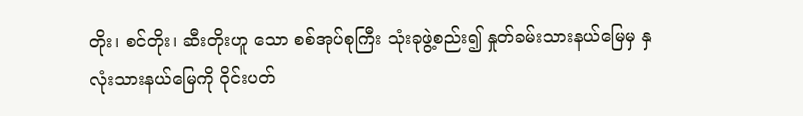တိုး၊ စင်တိုး၊ ဆီးတိုးဟူ သော စစ်အုပ်စုကြီး သုံးခုဖွဲ့စည်း၍ နှုတ်ခမ်းသားနယ်မြေမှ နှလုံးသားနယ်မြေကို ဝိုင်းပတ်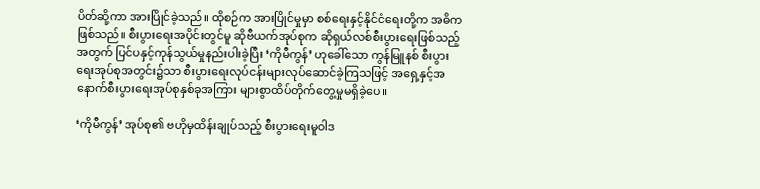ပိတ်ဆို့ကာ အားပြိုင်ခဲ့သည်။ ထိုစဉ်က အားပြိုင်မှုမှာ စစ်ရေးနှင့်နိုင်ငံရေးတို့က အဓိကဖြစ်သည်။ စီးပွားရေးအပိုင်းတွင်မူ ဆိုဗီယက်အုပ်စုက ဆိုရှယ်လစ်စီးပွားရေးဖြစ်သည့်အတွက် ပြင်ပနှင့်ကုန်သွယ်မှုနည်းပါးခဲ့ပြီး ‘ကိုမီကွန်’ ဟုခေါ်သော ကွန်မြူနစ် စီးပွားရေးအုပ်စုအတွင်း၌သာ စီးပွားရေးလုပ်ငန်းများလုပ်ဆောင်ခဲ့ကြသဖြင့် အရှေ့နှင့်အနောက်စီးပွားရေးအုပ်စုနှစ်ခုအကြား များစွာထိပ်တိုက်တွေ့မှုမရှိခဲ့ပေ။

‘ကိုမီကွန်’ အုပ်စု၏ ဗဟိုမှထိန်းချုပ်သည့် စီးပွားရေးမူဝါဒ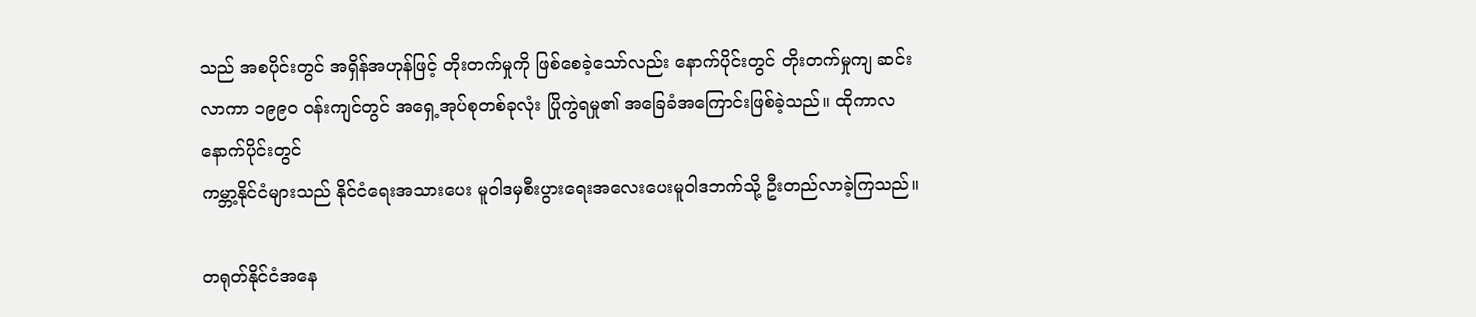သည် အစပိုင်းတွင် အရှိန်အဟုန်ဖြင့် တိုးတက်မှုကို ဖြစ်စေခဲ့သော်လည်း နောက်ပိုင်းတွင် တိုးတက်မှုကျ ဆင်းလာကာ ၁၉၉၀ ဝန်းကျင်တွင် အရှေ့အုပ်စုတစ်ခုလုံး ပြိုကွဲရမှု၏ အခြေခံအကြောင်းဖြစ်ခဲ့သည်။ ထိုကာလနောက်ပိုင်းတွင်
ကမ္ဘာ့နိုင်ငံများသည် နိုင်ငံရေးအသားပေး မူဝါဒမှစီးပွားရေးအလေးပေးမူဝါဒဘက်သို့ ဦးတည်လာခဲ့ကြသည်။

တရုတ်နိုင်ငံအနေ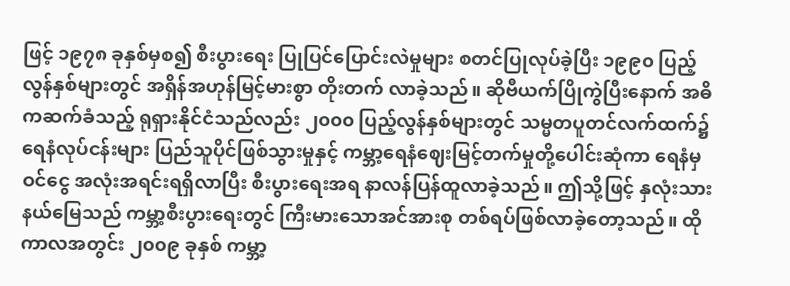ဖြင့် ၁၉၇၈ ခုနှစ်မှစ၍ စီးပွားရေး ပြုပြင်ပြောင်းလဲမှုများ စတင်ပြုလုပ်ခဲ့ပြီး ၁၉၉၀ ပြည့်လွန်နှစ်များတွင် အရှိန်အဟုန်မြင့်မားစွာ တိုးတက် လာခဲ့သည်။ ဆိုဗီယက်ပြိုကွဲပြီးနောက် အဓိကဆက်ခံသည့် ရုရှားနိုင်ငံသည်လည်း ၂၀၀၀ ပြည့်လွန်နှစ်များတွင် သမ္မတပူတင်လက်ထက်၌ ရေနံလုပ်ငန်းများ ပြည်သူပိုင်ဖြစ်သွားမှုနှင့် ကမ္ဘာ့ရေနံဈေးမြင့်တက်မှုတို့ပေါင်းဆုံကာ ရေနံမှဝင်ငွေ အလုံးအရင်းရရှိလာပြီး စီးပွားရေးအရ နာလန်ပြန်ထူလာခဲ့သည်။ ဤသို့ဖြင့် နှလုံးသားနယ်မြေသည် ကမ္ဘာ့စီးပွားရေးတွင် ကြီးမားသောအင်အားစု တစ်ရပ်ဖြစ်လာခဲ့တော့သည်။ ထိုကာလအတွင်း ၂၀၀၉ ခုနှစ် ကမ္ဘာ့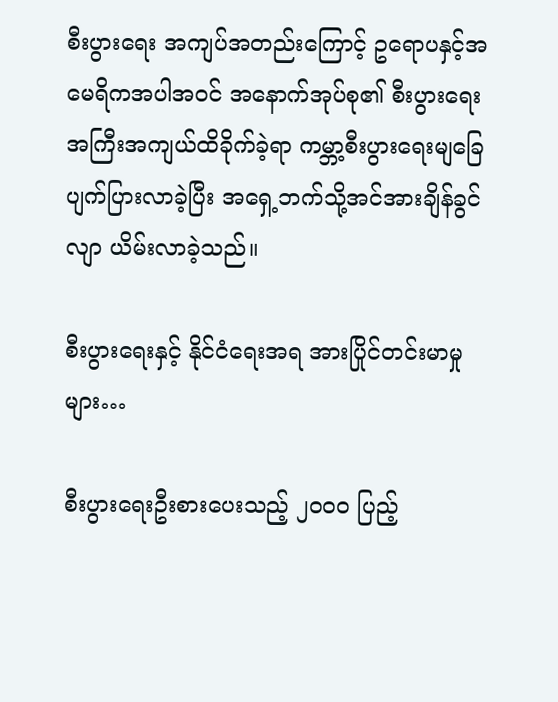စီးပွားရေး အကျပ်အတည်းကြောင့် ဥရောပနှင့်အမေရိကအပါအဝင် အနောက်အုပ်စု၏ စီးပွားရေးအကြီးအကျယ်ထိခိုက်ခဲ့ရာ ကမ္ဘာ့စီးပွားရေးမျခြေပျက်ပြားလာခဲ့ပြီး အရှေ့ဘက်သို့အင်အားချိန်ခွင်လျာ ယိမ်းလာခဲ့သည်။

စီးပွားရေးနှင့် နိုင်ငံရေးအရ အားပြိုင်တင်းမာမှုများ…

စီးပွားရေးဦးစားပေးသည့် ၂၀၀၀ ပြည့်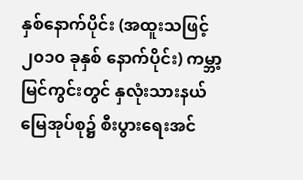နှစ်နောက်ပိုင်း (အထူးသဖြင့် ၂၀၁၀ ခုနှစ် နောက်ပိုင်း) ကမ္ဘာ့မြင်ကွင်းတွင် နှလုံးသားနယ်မြေအုပ်စု၌ စီးပွားရေးအင်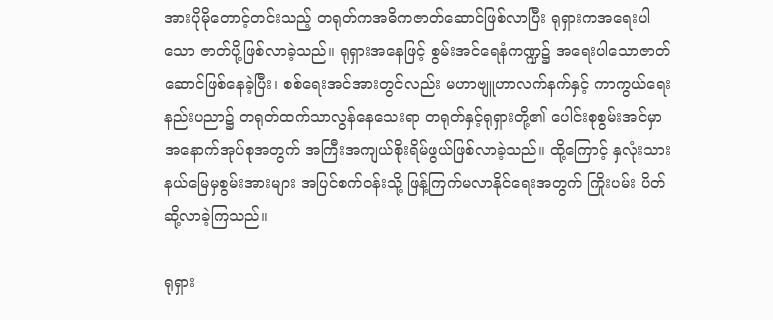အားပိုမိုတောင့်တင်းသည့် တရုတ်ကအဓိကဇာတ်ဆောင်ဖြစ်လာပြီး ရုရှားကအရေးပါသော ဇာတ်ပို့ဖြစ်လာခဲ့သည်။ ရုရှားအနေဖြင့် စွမ်းအင်ရေနံကဏ္ဍ၌ အရေးပါသောဇာတ်ဆောင်ဖြစ်နေခဲ့ပြီး၊ စစ်ရေးအင်အားတွင်လည်း မဟာဗျူဟာလက်နက်နှင့် ကာကွယ်ရေးနည်းပညာ၌ တရုတ်ထက်သာလွန်နေသေးရာ တရုတ်နှင့်ရုရှားတို့၏ ပေါင်းစုစွမ်းအင်မှာ အနောက်အုပ်စုအတွက် အကြီးအကျယ်စိုးရိမ်ဖွယ်ဖြစ်လာခဲ့သည်။ ထို့ကြောင့် နှလုံးသားနယ်မြေမှစွမ်းအားများ အပြင်စက်ဝန်းသို့ ဖြန့်ကြက်မလာနိုင်ရေးအတွက် ကြိုးပမ်း ပိတ်ဆို့လာခဲ့ကြသည်။

ရုရှား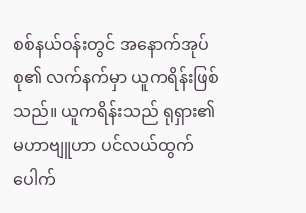စစ်နယ်ဝန်းတွင် အနောက်အုပ်စု၏ လက်နက်မှာ ယူကရိန်းဖြစ်သည်။ ယူကရိန်းသည် ရုရှား၏မဟာဗျူဟာ ပင်လယ်ထွက်ပေါက်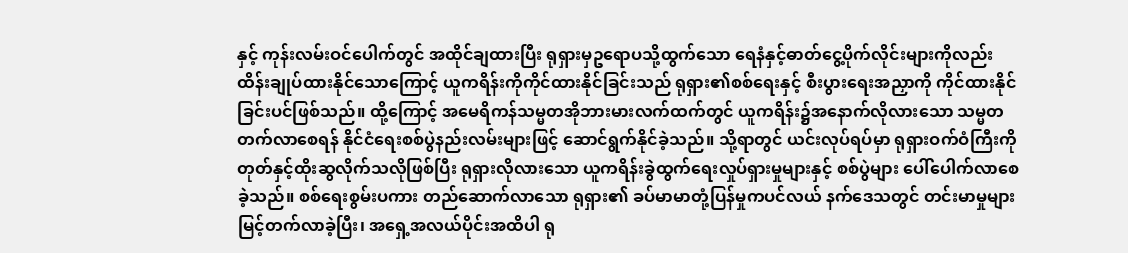နှင့် ကုန်းလမ်းဝင်ပေါက်တွင် အထိုင်ချထားပြီး ရုရှားမှဥရောပသို့ထွက်သော ရေနံနှင့်ဓာတ်ငွေ့ပိုက်လိုင်းများကိုလည်း ထိန်းချုပ်ထားနိုင်သောကြောင့် ယူကရိန်းကိုကိုင်ထားနိုင်ခြင်းသည် ရုရှား၏စစ်ရေးနှင့် စီးပွားရေးအညှာကို ကိုင်ထားနိုင်ခြင်းပင်ဖြစ်သည်။ ထို့ကြောင့် အမေရိကန်သမ္မတအိုဘားမားလက်ထက်တွင် ယူကရိန်း၌အနောက်လိုလားသော သမ္မတတက်လာစေရန် နိုင်ငံရေးစစ်ပွဲနည်းလမ်းများဖြင့် ဆောင်ရွက်နိုင်ခဲ့သည်။ သို့ရာတွင် ယင်းလုပ်ရပ်မှာ ရုရှားဝက်ဝံကြီးကို တုတ်နှင့်ထိုးဆွလိုက်သလိုဖြစ်ပြီး ရုရှားလိုလားသော ယူကရိန်းခွဲထွက်ရေးလှုပ်ရှားမှုများနှင့် စစ်ပွဲများ ပေါ်ပေါက်လာစေခဲ့သည်။ စစ်ရေးစွမ်းပကား တည်ဆောက်လာသော ရုရှား၏ ခပ်မာမာတုံ့ပြန်မှုကပင်လယ် နက်ဒေသတွင် တင်းမာမှုများ မြင့်တက်လာခဲ့ပြီး၊ အရှေ့အလယ်ပိုင်းအထိပါ ရု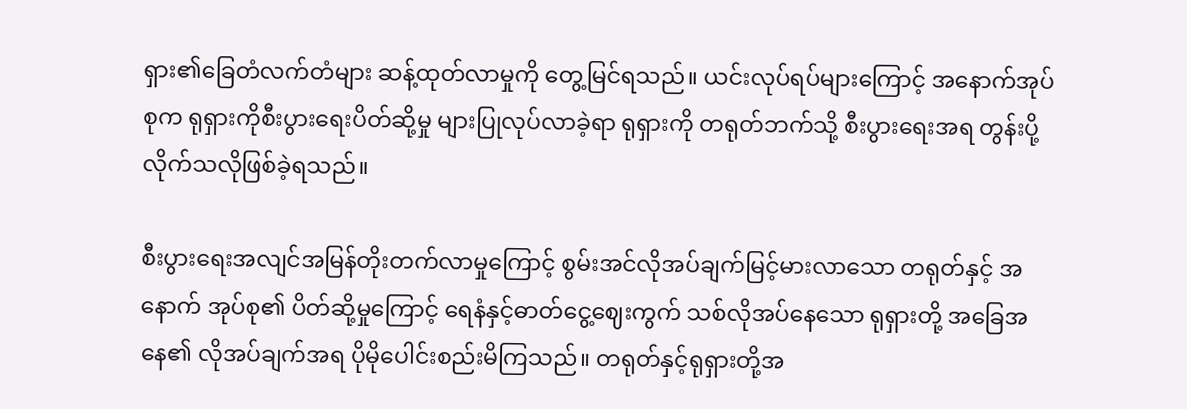ရှား၏ခြေတံလက်တံများ ဆန့်ထုတ်လာမှုကို တွေ့မြင်ရသည်။ ယင်းလုပ်ရပ်များကြောင့် အနောက်အုပ်စုက ရုရှားကိုစီးပွားရေးပိတ်ဆို့မှု များပြုလုပ်လာခဲ့ရာ ရုရှားကို တရုတ်ဘက်သို့ စီးပွားရေးအရ တွန်းပို့လိုက်သလိုဖြစ်ခဲ့ရသည်။

စီးပွားရေးအလျင်အမြန်တိုးတက်လာမှုကြောင့် စွမ်းအင်လိုအပ်ချက်မြင့်မားလာသော တရုတ်နှင့် အနောက် အုပ်စု၏ ပိတ်ဆို့မှုကြောင့် ရေနံနှင့်ဓာတ်ငွေ့ဈေးကွက် သစ်လိုအပ်နေသော ရုရှားတို့ အခြေအနေ၏ လိုအပ်ချက်အရ ပိုမိုပေါင်းစည်းမိကြသည်။ တရုတ်နှင့်ရုရှားတို့အ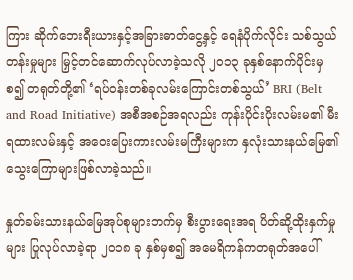ကြား ဆိုက်ဘေးရီးယားနှင့်အခြားဓာတ်ငွေ့နှင့် ရေနံပိုက်လိုင်း သစ်သွယ်တန်းမှုများ မြှင့်တင်ဆောက်လုပ်လာခဲ့သလို ၂၀၁၃ ခုနှစ်နောက်ပိုင်းမှစ၍ တရုတ်တို့၏ ‘ရပ်ဝန်းတစ်ခုလမ်းကြောင်းတစ်သွယ်’ BRI (Belt and Road Initiative) အစီအစဉ်အရလည်း ကုန်းပိုင်းပိုးလမ်းမ၏ မီးရထားလမ်းနှင့် အဝေးပြေးကားလမ်းမကြီးများက နှလုံးသားနယ်မြေ၏ သွေးကြောများဖြစ်လာခဲ့သည်။

နှုတ်ခမ်းသားနယ်မြေအုပ်စုများဘက်မှ စီးပွားရေးအရ ပိတ်ဆို့ထိုးနှက်မှုများ ပြုလုပ်လာခဲ့ရာ ၂၀၁၈ ခု နှစ်မှစ၍ အမေရိကန်ကတရုတ်အပေါ်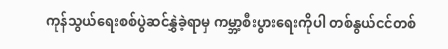ကုန်သွယ်ရေးစစ်ပွဲဆင်နွှဲခဲ့ရာမှ ကမ္ဘာ့စီးပွားရေးကိုပါ တစ်နွယ်ငင်တစ်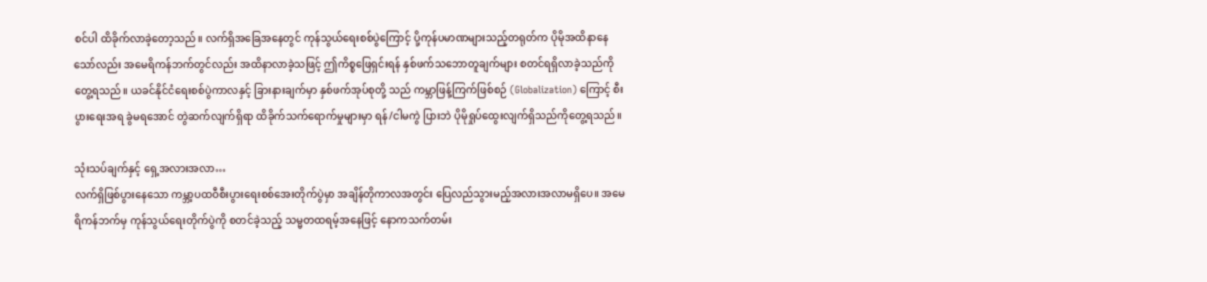စင်ပါ ထိခိုက်လာခဲ့တော့သည်။ လက်ရှိအခြေအနေတွင် ကုန်သွယ်ရေးစစ်ပွဲကြောင့် ပို့ကုန်ပမာဏများသည့်တရုတ်က ပိုမိုအထိနာနေသော်လည်း အမေရိကန်ဘက်တွင်လည်း အထိနာလာခဲ့သဖြင့် ဤကိစ္စဖြေရှင်းရန် နှစ်ဖက်သဘောတူချက်များ စတင်ရရှိလာခဲ့သည်ကို တွေ့ရသည်။ ယခင်နိုင်ငံရေးစစ်ပွဲကာလနှင့် ခြားနားချက်မှာ နှစ်ဖက်အုပ်စုတို့ သည် ကမ္ဘာဖြန့်ကြက်ဖြစ်စဉ် (Globalization) ကြောင့် စီးပွားရေးအရ ခွဲမရအောင် တွဲဆက်လျက်ရှိရာ ထိခိုက်သက်ရောက်မှုများမှာ ရန်/ငါမကွဲ ပြားဘဲ ပိုမိုရှုပ်ထွေးလျက်ရှိသည်ကိုတွေ့ရသည်။

သုံးသပ်ချက်နှင့် ရှေ့အလားအလာ…
လက်ရှိဖြစ်ပွားနေသော ကမ္ဘာ့ပထဝီစီးပွားရေးစစ်အေးတိုက်ပွဲမှာ အချိန်တိုကာလအတွင်း ပြေလည်သွားမည့်အလားအလာမရှိပေ။ အမေရိကန်ဘက်မှ ကုန်သွယ်ရေးတိုက်ပွဲကို စတင်ခဲ့သည့် သမ္မတထရမ့်အနေဖြင့် နောကသက်တမ်း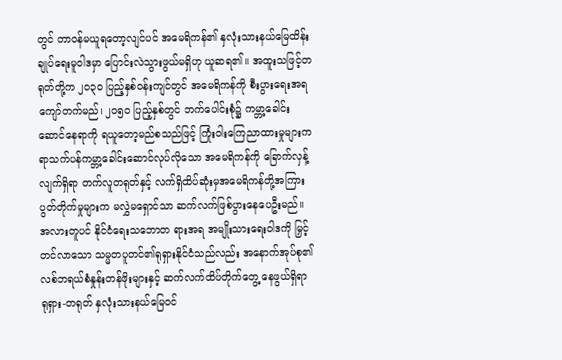တွင် တာဝန်မယူရတော့လျင်ပင် အမေရိကန်၏ နှလုံးသားနယ်မြေထိန်းချုပ်ရေးမူဝါဒမှာ ပြောင်းလဲသွားဖွယ်မရှိဟု ယူဆရ၏။ အထူးသဖြင့်တရုတ်တို့က ၂၀၃၀ ပြည့်နှစ်ဝန်းကျင်တွင် အမေရိကန်ကို စီးပွားရေးအရ ကျော်တက်မည်၊ ၂၀၅၀ ပြည့်နှစ်တွင် ဘက်ပေါင်းစုံ၌ ကမ္ဘာ့ခေါင်းဆောင်နေရာကို ရယူတော့မည်စသည်ဖြင့် ကြုံးဝါးကြေညာထားမှုများက ရာသက်ပန်ကမ္ဘာ့ခေါင်းဆောင်လုပ်လိုသော အမေရိကန်ကို ခြောက်လှန့်လျက်ရှိရာ တက်လူတရုတ်နှင့် လက်ရှိထိပ်ဆုံးမှအမေရိကန်တို့အကြား ပွတ်တိုက်မှုများက မလွှဲမရှောင်သာ ဆက်လက်ဖြစ်ပွားနေပေဦးမည်။ အလားတူပင် နိုင်ငံရေးသဘောတ ရားအရ အမျိုးသားရေးဝါဒကို မြှင့်တင်လာသော သမ္မတပူတင်၏ရုရှားနိုင်ငံသည်လည်း အနောက်အုပ်စု၏ လစ်ဘရယ်စံနှုန်းတန်ဖိုးများနှင့် ဆက်လက်ထိပ်တိုက်တွေ့ နေဖွယ်ရှိရာ ရုရှား-တရုတ် နှလုံးသားနယ်မြေဝင်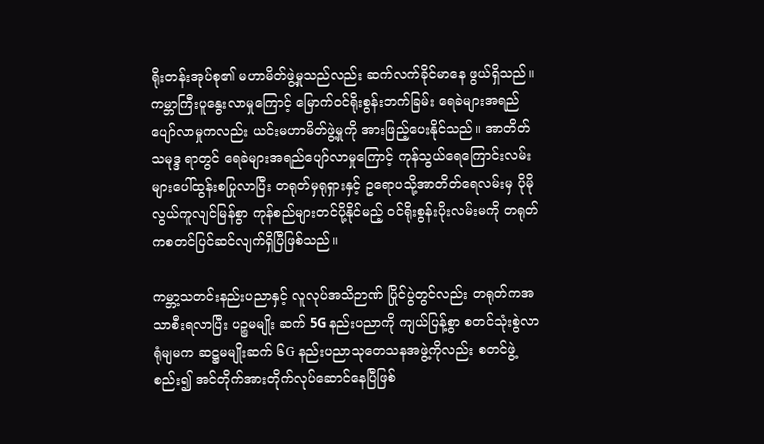ရိုးတန်းအုပ်စု၏ မဟာမိတ်ဖွဲ့မှုသည်လည်း ဆက်လက်ခိုင်မာနေ ဖွယ်ရှိသည်။ ကမ္ဘာကြီးပူနွေးလာမှုကြောင့် မြောက်ဝင်ရိုးစွန်းဘက်ခြမ်း ရေခဲများအရည်ပျော်လာမှုကလည်း ယင်းမဟာမိတ်ဖွဲ့မှုကို အားဖြည့်ပေးနိုင်သည်။ အာတိတ်သမုဒ္ဒ ရာတွင် ရေခဲများအရည်ပျော်လာမှုကြောင့် ကုန်သွယ်ရေကြောင်းလမ်းများပေါ်ထွန်းစပြုလာပြီး တရုတ်မှရုရှားနှင့် ဥရောပသို့အာတိတ်ရေလမ်းမှ ပိုမိုလွယ်ကူလျင်မြန်စွာ ကုန်စည်များတင်ပို့နိုင်မည့် ဝင်ရိုးစွန်းပိုးလမ်းမကို တရုတ်ကစတင်ပြင်ဆင်လျက်ရှိပြီဖြစ်သည်။

ကမ္ဘာ့သတင်းနည်းပညာနှင့် လူလုပ်အသိဉာဏ် ပြိုင်ပွဲတွင်လည်း တရုတ်ကအသာစီးရလာပြီး ပဉ္စမမျိုး ဆက် 5G နည်းပညာကို ကျယ်ပြန့်စွာ စတင်သုံးစွဲလာရုံမျမက ဆဋ္ဌမမျိုးဆက် ၆G နည်းပညာသုတေသနအဖွဲ့ကိုလည်း စတင်ဖွဲ့စည်း၍ အင်တိုက်အားတိုက်လုပ်ဆောင်နေပြီဖြစ်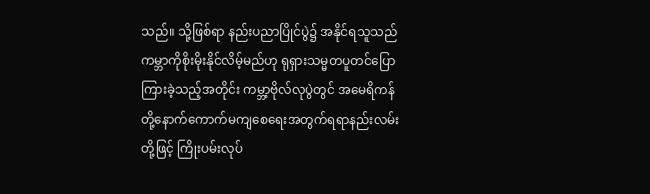သည်။ သို့ဖြစ်ရာ နည်းပညာပြိုင်ပွဲ၌ အနိုင်ရသူသည် ကမ္ဘာကိုစိုးမိုးနိုင်လိမ့်မည်ဟု ရုရှားသမ္မတပူတင်ပြောကြားခဲ့သည့်အတိုင်း ကမ္ဘာ့ဗိုလ်လုပွဲတွင် အမေရိကန်တို့နောက်ကောက်မကျစေရေးအတွက်ရရာနည်းလမ်းတို့ဖြင့် ကြိုးပမ်းလုပ်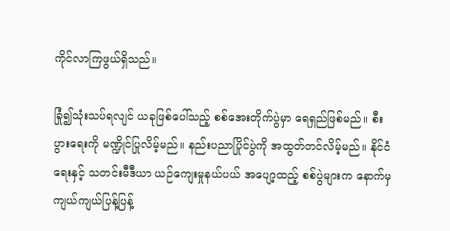ကိုင်လာကြဖွယ်ရှိသည်။

ခြုံ၍သုံးသပ်ရလျင် ယခုဖြစ်ပေါ်သည့် စစ်အေးတိုက်ပွဲမှာ ရေရှည်ဖြစ်မည်။ စီးပွားရေးကို မဏ္ဍိုင်ပြုလိမ့်မည်။ နည်းပညာပြိုင်ပွဲကို အထွတ်တင်လိမ့်မည်။ နိုင်ငံရေးနှင့် သတင်းမီဒီယာ ယဉ်ကျေးမှုနယ်ပယ် အပျော့ထည့် စစ်ပွဲများက နောက်မှကျယ်ကျယ်ပြန့်ပြန့်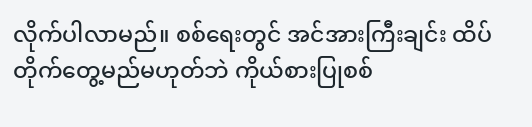လိုက်ပါလာမည်။ စစ်ရေးတွင် အင်အားကြီးချင်း ထိပ်တိုက်တွေ့မည်မဟုတ်ဘဲ ကိုယ်စားပြုစစ်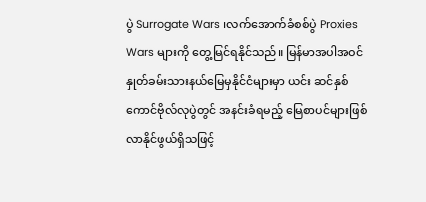ပွဲ Surrogate Wars ၊လက်အောက်ခံစစ်ပွဲ Proxies Wars များကို တွေ့မြင်ရနိုင်သည်။ မြန်မာအပါအဝင် နှုတ်ခမ်းသားနယ်မြေမှနိုင်ငံများမှာ ယင်း ဆင်နှစ်ကောင်ဗိုလ်လုပွဲတွင် အနင်းခံရမည့် မြေစာပင်များဖြစ်လာနိုင်ဖွယ်ရှိသဖြင့်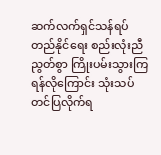ဆက်လက်ရှင်သန်ရပ်တည်နိုင်ရေး စည်းလုံးညီညွတ်စွာ ကြိုးပမ်းသွားကြရန်လိုကြောင်း သုံးသပ်တင်ပြလိုက်ရ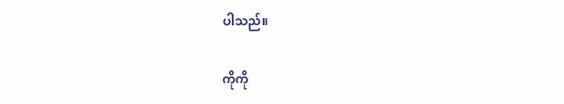ပါသည်။

ကိုကို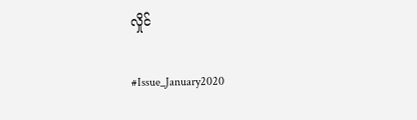လှိုင်

#Issue_January2020